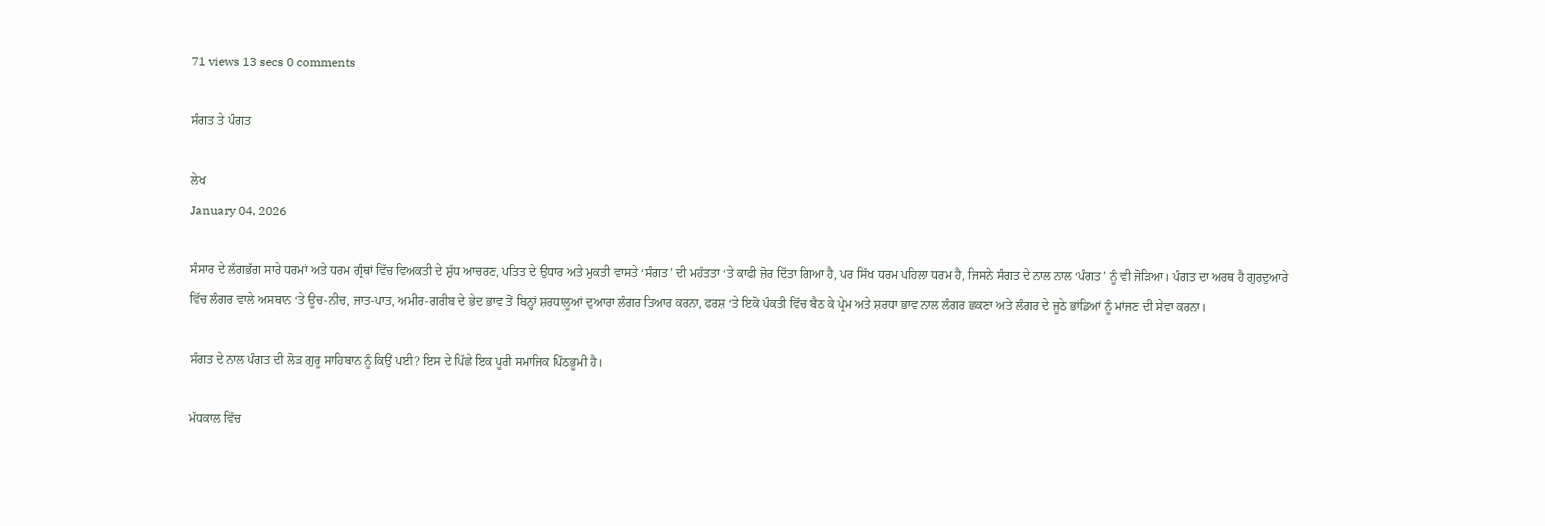71 views 13 secs 0 comments

ਸੰਗਤ ਤੇ ਪੰਗਤ

ਲੇਖ
January 04, 2026

ਸੰਸਾਰ ਦੇ ਲੱਗਭੱਗ ਸਾਰੇ ਧਰਮਾਂ ਅਤੇ ਧਰਮ ਗ੍ਰੰਥਾਂ ਵਿੱਚ ਵਿਅਕਤੀ ਦੇ ਸ਼ੁੱਧ ਆਚਰਣ, ਪਤਿਤ ਦੇ ਉਧਾਰ ਅਤੇ ਮੁਕਤੀ ਵਾਸਤੇ ‘ਸੰਗਤ’ ਦੀ ਮਹੱਤਤਾ ‘ਤੇ ਕਾਫੀ ਜ਼ੋਰ ਦਿੱਤਾ ਗਿਆ ਹੈ, ਪਰ ਸਿੱਖ ਧਰਮ ਪਹਿਲਾ ਧਰਮ ਹੈ, ਜਿਸਨੇ ਸੰਗਤ ਦੇ ਨਾਲ ਨਾਲ ‘ਪੰਗਤ’ ਨੂੰ ਵੀ ਜੋੜਿਆ। ਪੰਗਤ ਦਾ ਅਰਥ ਹੈ ਗੁਰਦੁਆਰੇ ਵਿੱਚ ਲੰਗਰ ਵਾਲੇ ਅਸਥਾਨ ‘ਤੇ ਊਚ-ਨੀਚ, ਜਾਤ-ਪਾਤ, ਅਮੀਰ-ਗਰੀਬ ਦੇ ਭੇਦ ਭਾਵ ਤੋਂ ਬਿਨ੍ਹਾਂ ਸ਼ਰਧਾਲੂਆਂ ਦੁਆਰਾ ਲੰਗਰ ਤਿਆਰ ਕਰਨਾ, ਫਰਸ਼ ‘ਤੇ ਇਕੋ ਪੰਕਤੀ ਵਿੱਚ ਬੈਠ ਕੇ ਪ੍ਰੇਮ ਅਤੇ ਸ਼ਰਧਾ ਭਾਵ ਨਾਲ ਲੰਗਰ ਛਕਣਾ ਅਤੇ ਲੰਗਰ ਦੇ ਜੂਠੇ ਭਾਂਡਿਆਂ ਨੂੰ ਮਾਂਜਣ ਦੀ ਸੇਵਾ ਕਰਨਾ।

ਸੰਗਤ ਦੇ ਨਾਲ ਪੰਗਤ ਦੀ ਲੋੜ ਗੁਰੂ ਸਾਹਿਬਾਨ ਨੂੰ ਕਿਉਂ ਪਈ? ਇਸ ਦੇ ਪਿੱਛੇ ਇਕ ਪੂਰੀ ਸਮਾਜਿਕ ਪਿੱਠਭੂਮੀ ਹੈ।

ਮੱਧਕਾਲ ਵਿੱਚ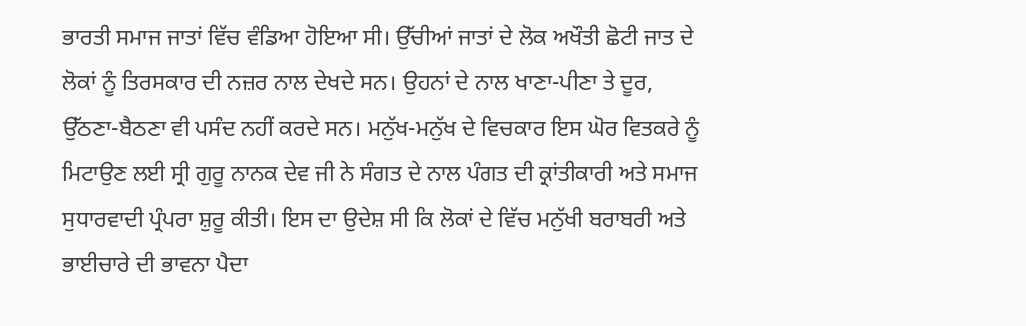ਭਾਰਤੀ ਸਮਾਜ ਜਾਤਾਂ ਵਿੱਚ ਵੰਡਿਆ ਹੋਇਆ ਸੀ। ਉੱਚੀਆਂ ਜਾਤਾਂ ਦੇ ਲੋਕ ਅਖੌਤੀ ਛੋਟੀ ਜਾਤ ਦੇ ਲੋਕਾਂ ਨੂੰ ਤਿਰਸਕਾਰ ਦੀ ਨਜ਼ਰ ਨਾਲ ਦੇਖਦੇ ਸਨ। ਉਹਨਾਂ ਦੇ ਨਾਲ ਖਾਣਾ-ਪੀਣਾ ਤੇ ਦੂਰ, ਉੱਠਣਾ-ਬੈਠਣਾ ਵੀ ਪਸੰਦ ਨਹੀਂ ਕਰਦੇ ਸਨ। ਮਨੁੱਖ-ਮਨੁੱਖ ਦੇ ਵਿਚਕਾਰ ਇਸ ਘੋਰ ਵਿਤਕਰੇ ਨੂੰ ਮਿਟਾਉਣ ਲਈ ਸ੍ਰੀ ਗੁਰੂ ਨਾਨਕ ਦੇਵ ਜੀ ਨੇ ਸੰਗਤ ਦੇ ਨਾਲ ਪੰਗਤ ਦੀ ਕ੍ਰਾਂਤੀਕਾਰੀ ਅਤੇ ਸਮਾਜ ਸੁਧਾਰਵਾਦੀ ਪ੍ਰੰਪਰਾ ਸ਼ੁਰੂ ਕੀਤੀ। ਇਸ ਦਾ ਉਦੇਸ਼ ਸੀ ਕਿ ਲੋਕਾਂ ਦੇ ਵਿੱਚ ਮਨੁੱਖੀ ਬਰਾਬਰੀ ਅਤੇ ਭਾਈਚਾਰੇ ਦੀ ਭਾਵਨਾ ਪੈਦਾ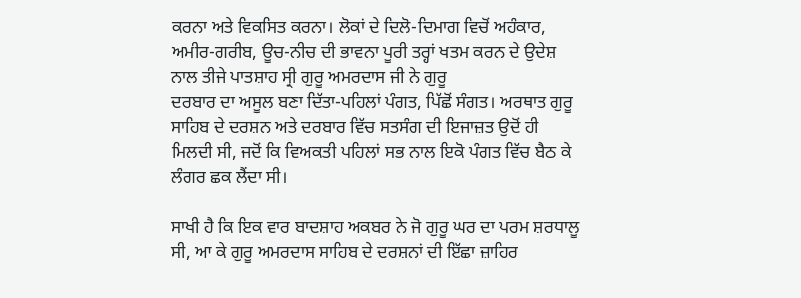ਕਰਨਾ ਅਤੇ ਵਿਕਸਿਤ ਕਰਨਾ। ਲੋਕਾਂ ਦੇ ਦਿਲੋ-ਦਿਮਾਗ ਵਿਚੋਂ ਅਹੰਕਾਰ, ਅਮੀਰ-ਗਰੀਬ, ਊਚ-ਨੀਚ ਦੀ ਭਾਵਨਾ ਪੂਰੀ ਤਰ੍ਹਾਂ ਖਤਮ ਕਰਨ ਦੇ ਉਦੇਸ਼ ਨਾਲ ਤੀਜੇ ਪਾਤਸ਼ਾਹ ਸ੍ਰੀ ਗੁਰੂ ਅਮਰਦਾਸ ਜੀ ਨੇ ਗੁਰੂ
ਦਰਬਾਰ ਦਾ ਅਸੂਲ ਬਣਾ ਦਿੱਤਾ-ਪਹਿਲਾਂ ਪੰਗਤ, ਪਿੱਛੋਂ ਸੰਗਤ। ਅਰਥਾਤ ਗੁਰੂ ਸਾਹਿਬ ਦੇ ਦਰਸ਼ਨ ਅਤੇ ਦਰਬਾਰ ਵਿੱਚ ਸਤਸੰਗ ਦੀ ਇਜਾਜ਼ਤ ਉਦੋਂ ਹੀ ਮਿਲਦੀ ਸੀ, ਜਦੋਂ ਕਿ ਵਿਅਕਤੀ ਪਹਿਲਾਂ ਸਭ ਨਾਲ ਇਕੋ ਪੰਗਤ ਵਿੱਚ ਬੈਠ ਕੇ ਲੰਗਰ ਛਕ ਲੈਂਦਾ ਸੀ।

ਸਾਖੀ ਹੈ ਕਿ ਇਕ ਵਾਰ ਬਾਦਸ਼ਾਹ ਅਕਬਰ ਨੇ ਜੋ ਗੁਰੂ ਘਰ ਦਾ ਪਰਮ ਸ਼ਰਧਾਲੂ ਸੀ, ਆ ਕੇ ਗੁਰੂ ਅਮਰਦਾਸ ਸਾਹਿਬ ਦੇ ਦਰਸ਼ਨਾਂ ਦੀ ਇੱਛਾ ਜ਼ਾਹਿਰ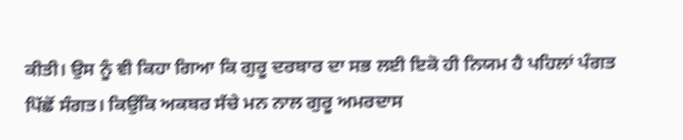ਕੀਤੀ। ਉਸ ਨੂੰ ਵੀ ਕਿਹਾ ਗਿਆ ਕਿ ਗੁਰੂ ਦਰਬਾਰ ਦਾ ਸਭ ਲਈ ਇਕੋ ਹੀ ਨਿਯਮ ਹੈ ਪਹਿਲਾਂ ਪੰਗਤ ਪਿੱਛੋਂ ਸੰਗਤ। ਕਿਉਂਕਿ ਅਕਬਰ ਸੱਚੇ ਮਨ ਨਾਲ ਗੁਰੂ ਅਮਰਦਾਸ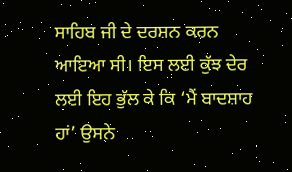ਸਾਹਿਬ ਜੀ ਦੇ ਦਰਸ਼ਨ ਕਰਨ ਆਇਆ ਸੀ। ਇਸ ਲਈ ਕੁੱਝ ਦੇਰ ਲਈ ਇਹ ਭੁੱਲ ਕੇ ਕਿ ‘ਮੈਂ ਬਾਦਸ਼ਾਹ ਹਾਂ’ ਉਸਨੇ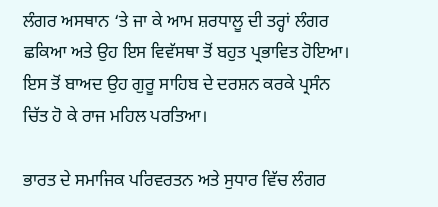ਲੰਗਰ ਅਸਥਾਨ ‘ਤੇ ਜਾ ਕੇ ਆਮ ਸ਼ਰਧਾਲੂ ਦੀ ਤਰ੍ਹਾਂ ਲੰਗਰ ਛਕਿਆ ਅਤੇ ਉਹ ਇਸ ਵਿਵੱਸਥਾ ਤੋਂ ਬਹੁਤ ਪ੍ਰਭਾਵਿਤ ਹੋਇਆ। ਇਸ ਤੋਂ ਬਾਅਦ ਉਹ ਗੁਰੂ ਸਾਹਿਬ ਦੇ ਦਰਸ਼ਨ ਕਰਕੇ ਪ੍ਰਸੰਨ ਚਿੱਤ ਹੋ ਕੇ ਰਾਜ ਮਹਿਲ ਪਰਤਿਆ।

ਭਾਰਤ ਦੇ ਸਮਾਜਿਕ ਪਰਿਵਰਤਨ ਅਤੇ ਸੁਧਾਰ ਵਿੱਚ ਲੰਗਰ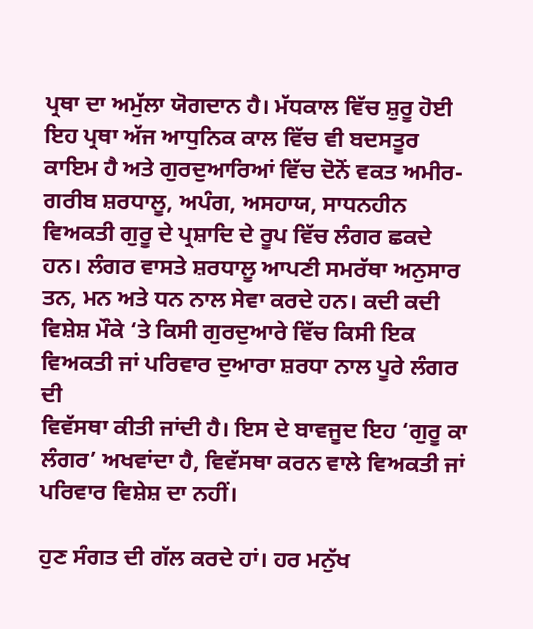ਪ੍ਰਥਾ ਦਾ ਅਮੁੱਲਾ ਯੋਗਦਾਨ ਹੈ। ਮੱਧਕਾਲ ਵਿੱਚ ਸ਼ੁਰੂ ਹੋਈ ਇਹ ਪ੍ਰਥਾ ਅੱਜ ਆਧੁਨਿਕ ਕਾਲ ਵਿੱਚ ਵੀ ਬਦਸਤੂਰ ਕਾਇਮ ਹੈ ਅਤੇ ਗੁਰਦੁਆਰਿਆਂ ਵਿੱਚ ਦੋਨੋਂ ਵਕਤ ਅਮੀਰ-ਗਰੀਬ ਸ਼ਰਧਾਲੂ, ਅਪੰਗ, ਅਸਹਾਯ, ਸਾਧਨਹੀਨ ਵਿਅਕਤੀ ਗੁਰੂ ਦੇ ਪ੍ਰਸ਼ਾਦਿ ਦੇ ਰੂਪ ਵਿੱਚ ਲੰਗਰ ਛਕਦੇ ਹਨ। ਲੰਗਰ ਵਾਸਤੇ ਸ਼ਰਧਾਲੂ ਆਪਣੀ ਸਮਰੱਥਾ ਅਨੁਸਾਰ ਤਨ, ਮਨ ਅਤੇ ਧਨ ਨਾਲ ਸੇਵਾ ਕਰਦੇ ਹਨ। ਕਦੀ ਕਦੀ ਵਿਸ਼ੇਸ਼ ਮੌਕੇ ‘ਤੇ ਕਿਸੀ ਗੁਰਦੁਆਰੇ ਵਿੱਚ ਕਿਸੀ ਇਕ ਵਿਅਕਤੀ ਜਾਂ ਪਰਿਵਾਰ ਦੁਆਰਾ ਸ਼ਰਧਾ ਨਾਲ ਪੂਰੇ ਲੰਗਰ ਦੀ
ਵਿਵੱਸਥਾ ਕੀਤੀ ਜਾਂਦੀ ਹੈ। ਇਸ ਦੇ ਬਾਵਜੂਦ ਇਹ ‘ਗੁਰੂ ਕਾ ਲੰਗਰ’ ਅਖਵਾਂਦਾ ਹੈ, ਵਿਵੱਸਥਾ ਕਰਨ ਵਾਲੇ ਵਿਅਕਤੀ ਜਾਂ ਪਰਿਵਾਰ ਵਿਸ਼ੇਸ਼ ਦਾ ਨਹੀਂ।

ਹੁਣ ਸੰਗਤ ਦੀ ਗੱਲ ਕਰਦੇ ਹਾਂ। ਹਰ ਮਨੁੱਖ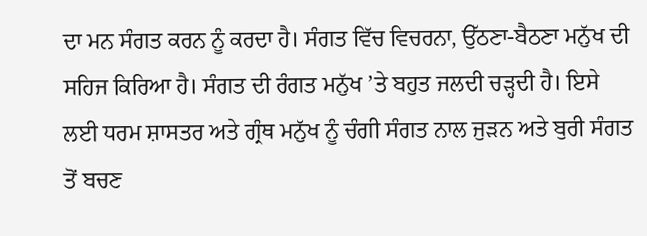ਦਾ ਮਨ ਸੰਗਤ ਕਰਨ ਨੂੰ ਕਰਦਾ ਹੈ। ਸੰਗਤ ਵਿੱਚ ਵਿਚਰਨਾ, ਉੱਠਣਾ-ਬੈਠਣਾ ਮਨੁੱਖ ਦੀ ਸਹਿਜ ਕਿਰਿਆ ਹੈ। ਸੰਗਤ ਦੀ ਰੰਗਤ ਮਨੁੱਖ ’ਤੇ ਬਹੁਤ ਜਲਦੀ ਚੜ੍ਹਦੀ ਹੈ। ਇਸੇ ਲਈ ਧਰਮ ਸ਼ਾਸਤਰ ਅਤੇ ਗ੍ਰੰਥ ਮਨੁੱਖ ਨੂੰ ਚੰਗੀ ਸੰਗਤ ਨਾਲ ਜੁੜਨ ਅਤੇ ਬੁਰੀ ਸੰਗਤ ਤੋਂ ਬਚਣ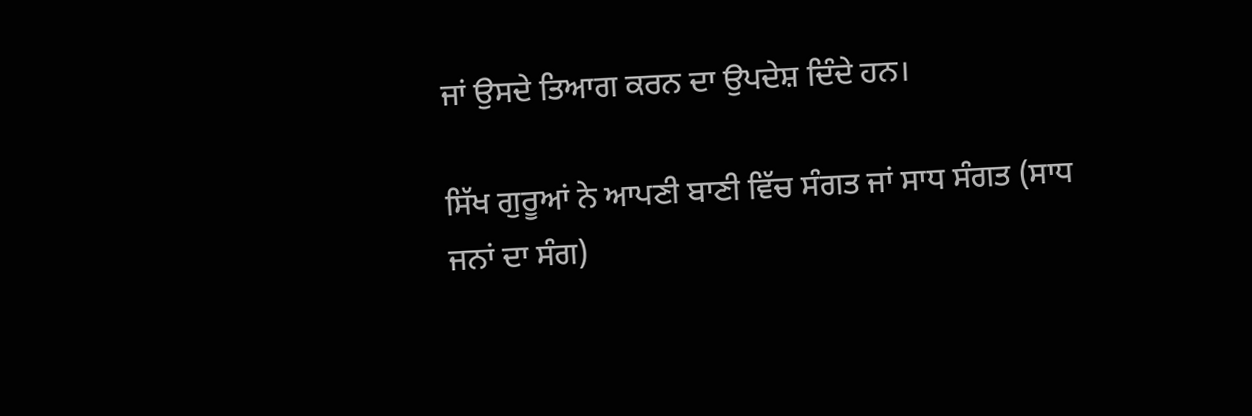ਜਾਂ ਉਸਦੇ ਤਿਆਗ ਕਰਨ ਦਾ ਉਪਦੇਸ਼ ਦਿੰਦੇ ਹਨ।

ਸਿੱਖ ਗੁਰੂਆਂ ਨੇ ਆਪਣੀ ਬਾਣੀ ਵਿੱਚ ਸੰਗਤ ਜਾਂ ਸਾਧ ਸੰਗਤ (ਸਾਧ ਜਨਾਂ ਦਾ ਸੰਗ)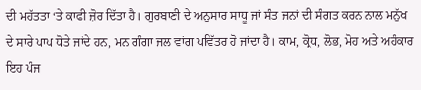ਦੀ ਮਹੱਤਤਾ ‘ਤੇ ਕਾਫੀ ਜ਼ੋਰ ਦਿੱਤਾ ਹੈ। ਗੁਰਬਾਣੀ ਦੇ ਅਨੁਸਾਰ ਸਾਧੂ ਜਾਂ ਸੰਤ ਜਨਾਂ ਦੀ ਸੰਗਤ ਕਰਨ ਨਾਲ ਮਨੁੱਖ ਦੇ ਸਾਰੇ ਪਾਪ ਧੋਤੇ ਜਾਂਦੇ ਹਨ, ਮਨ ਗੰਗਾ ਜਲ ਵਾਂਗ ਪਵਿੱਤਰ ਹੋ ਜਾਂਦਾ ਹੈ। ਕਾਮ, ਕ੍ਰੋਧ, ਲੋਭ, ਮੋਹ ਅਤੇ ਅਹੰਕਾਰ ਇਹ ਪੰਜ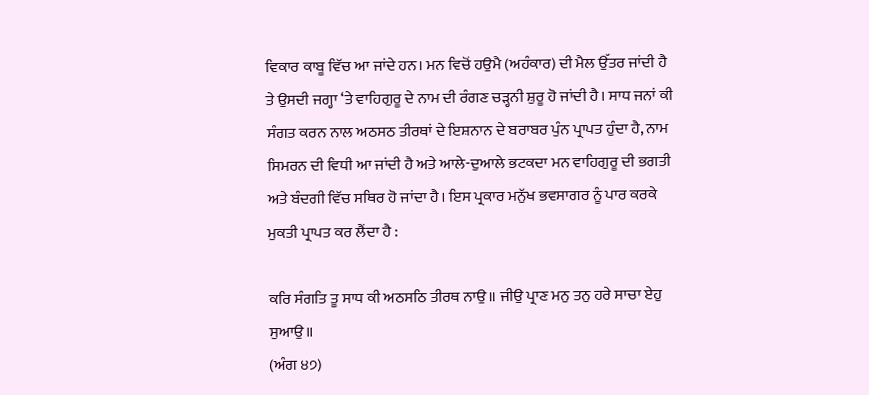ਵਿਕਾਰ ਕਾਬੂ ਵਿੱਚ ਆ ਜਾਂਦੇ ਹਨ। ਮਨ ਵਿਚੋਂ ਹਉਮੈ (ਅਹੰਕਾਰ) ਦੀ ਮੈਲ ਉੱਤਰ ਜਾਂਦੀ ਹੈ ਤੇ ਉਸਦੀ ਜਗ੍ਹਾ ‘ਤੇ ਵਾਹਿਗੁਰੂ ਦੇ ਨਾਮ ਦੀ ਰੰਗਣ ਚੜ੍ਹਨੀ ਸ਼ੁਰੂ ਹੋ ਜਾਂਦੀ ਹੈ। ਸਾਧ ਜਨਾਂ ਕੀ ਸੰਗਤ ਕਰਨ ਨਾਲ ਅਠਸਠ ਤੀਰਥਾਂ ਦੇ ਇਸ਼ਨਾਨ ਦੇ ਬਰਾਬਰ ਪੁੰਨ ਪ੍ਰਾਪਤ ਹੁੰਦਾ ਹੈ, ਨਾਮ ਸਿਮਰਨ ਦੀ ਵਿਧੀ ਆ ਜਾਂਦੀ ਹੈ ਅਤੇ ਆਲੇ-ਦੁਆਲੇ ਭਟਕਦਾ ਮਨ ਵਾਹਿਗੁਰੂ ਦੀ ਭਗਤੀ ਅਤੇ ਬੰਦਗੀ ਵਿੱਚ ਸਥਿਰ ਹੋ ਜਾਂਦਾ ਹੈ। ਇਸ ਪ੍ਰਕਾਰ ਮਨੁੱਖ ਭਵਸਾਗਰ ਨੂੰ ਪਾਰ ਕਰਕੇ ਮੁਕਤੀ ਪ੍ਰਾਪਤ ਕਰ ਲੈਂਦਾ ਹੈ :

ਕਰਿ ਸੰਗਤਿ ਤੂ ਸਾਧ ਕੀ ਅਠਸਠਿ ਤੀਰਥ ਨਾਉ॥ ਜੀਉ ਪ੍ਰਾਣ ਮਨੁ ਤਨੁ ਹਰੇ ਸਾਚਾ ਏਹੁ ਸੁਆਉ॥
(ਅੰਗ ੪੭)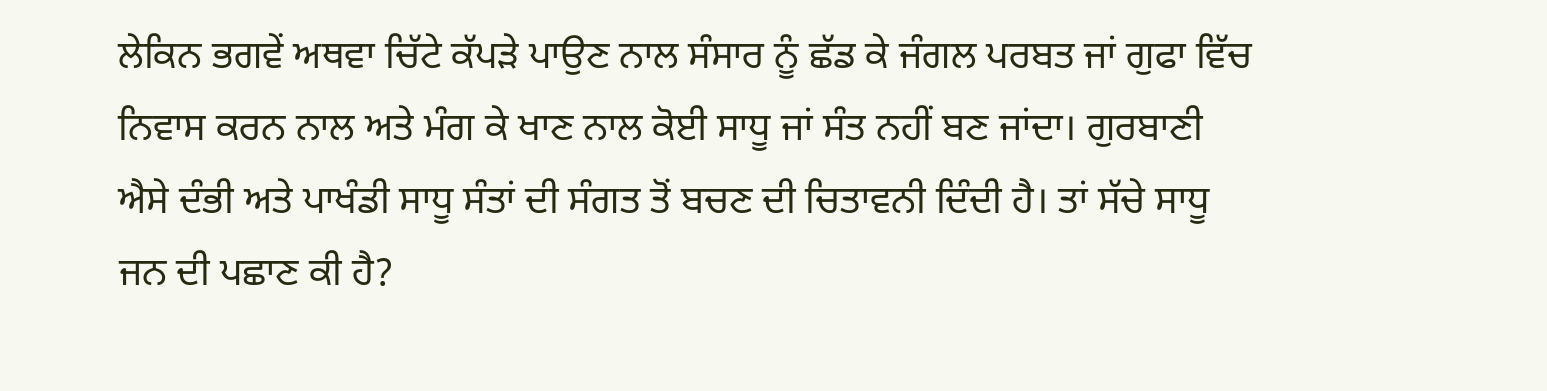ਲੇਕਿਨ ਭਗਵੇਂ ਅਥਵਾ ਚਿੱਟੇ ਕੱਪੜੇ ਪਾਉਣ ਨਾਲ ਸੰਸਾਰ ਨੂੰ ਛੱਡ ਕੇ ਜੰਗਲ ਪਰਬਤ ਜਾਂ ਗੁਫਾ ਵਿੱਚ ਨਿਵਾਸ ਕਰਨ ਨਾਲ ਅਤੇ ਮੰਗ ਕੇ ਖਾਣ ਨਾਲ ਕੋਈ ਸਾਧੂ ਜਾਂ ਸੰਤ ਨਹੀਂ ਬਣ ਜਾਂਦਾ। ਗੁਰਬਾਣੀ ਐਸੇ ਦੰਭੀ ਅਤੇ ਪਾਖੰਡੀ ਸਾਧੂ ਸੰਤਾਂ ਦੀ ਸੰਗਤ ਤੋਂ ਬਚਣ ਦੀ ਚਿਤਾਵਨੀ ਦਿੰਦੀ ਹੈ। ਤਾਂ ਸੱਚੇ ਸਾਧੂ ਜਨ ਦੀ ਪਛਾਣ ਕੀ ਹੈ?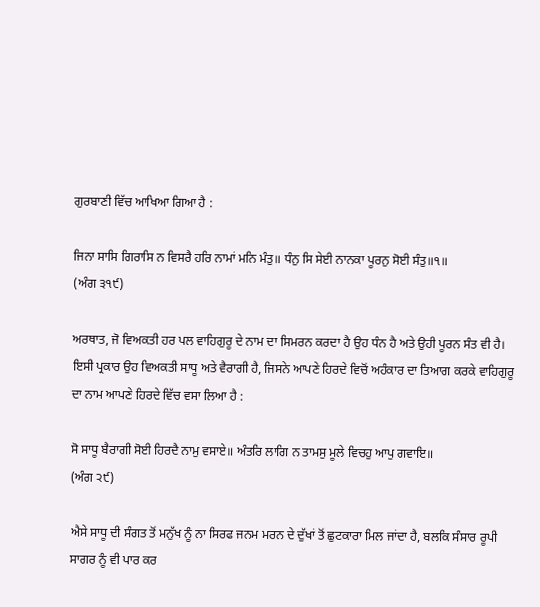ਗੁਰਬਾਣੀ ਵਿੱਚ ਆਖਿਆ ਗਿਆ ਹੈ :

ਜਿਨਾ ਸਾਸਿ ਗਿਰਾਸਿ ਨ ਵਿਸਰੈ ਹਰਿ ਨਾਮਾਂ ਮਨਿ ਮੰਤੁ॥ ਧੰਨੁ ਸਿ ਸੇਈ ਨਾਨਕਾ ਪੂਰਨੁ ਸੋਈ ਸੰਤੁ॥੧॥
(ਅੰਗ ੩੧੯)

ਅਰਥਾਤ, ਜੋ ਵਿਅਕਤੀ ਹਰ ਪਲ ਵਾਹਿਗੁਰੂ ਦੇ ਨਾਮ ਦਾ ਸਿਮਰਨ ਕਰਦਾ ਹੈ ਉਹ ਧੰਨ ਹੈ ਅਤੇ ਉਹੀ ਪੂਰਨ ਸੰਤ ਵੀ ਹੈ। ਇਸੀ ਪ੍ਰਕਾਰ ਉਹ ਵਿਅਕਤੀ ਸਾਧੂ ਅਤੇ ਵੈਰਾਗੀ ਹੈ, ਜਿਸਨੇ ਆਪਣੇ ਹਿਰਦੇ ਵਿਚੋਂ ਅਹੰਕਾਰ ਦਾ ਤਿਆਗ ਕਰਕੇ ਵਾਹਿਗੁਰੂ ਦਾ ਨਾਮ ਆਪਣੇ ਹਿਰਦੇ ਵਿੱਚ ਵਸਾ ਲਿਆ ਹੈ :

ਸੋ ਸਾਧੂ ਬੈਰਾਗੀ ਸੋਈ ਹਿਰਦੈ ਨਾਮੁ ਵਸਾਏ॥ ਅੰਤਰਿ ਲਾਗਿ ਨ ਤਾਮਸੁ ਮੂਲੇ ਵਿਚਹੁ ਆਪੁ ਗਵਾਇ॥
(ਅੰਗ ੨੯)

ਐਸੇ ਸਾਧੂ ਦੀ ਸੰਗਤ ਤੋਂ ਮਨੁੱਖ ਨੂੰ ਨਾ ਸਿਰਫ ਜਨਮ ਮਰਨ ਦੇ ਦੁੱਖਾਂ ਤੋਂ ਛੁਟਕਾਰਾ ਮਿਲ ਜਾਂਦਾ ਹੈ, ਬਲਕਿ ਸੰਸਾਰ ਰੂਪੀ ਸਾਗਰ ਨੂੰ ਵੀ ਪਾਰ ਕਰ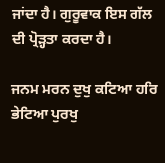ਜਾਂਦਾ ਹੈ। ਗੁਰੂਵਾਕ ਇਸ ਗੱਲ ਦੀ ਪ੍ਰੋੜ੍ਹਤਾ ਕਰਦਾ ਹੈ।

ਜਨਮ ਮਰਨ ਦੁਖੁ ਕਟਿਆ ਹਰਿ ਭੇਟਿਆ ਪੁਰਖੁ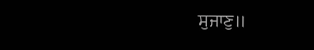ਸੁਜਾਣੁ॥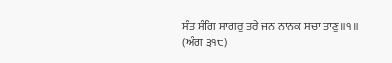ਸੰਤ ਸੰਗਿ ਸਾਗਰੁ ਤਰੇ ਜਨ ਨਾਨਕ ਸਚਾ ਤਾਣੁ॥੧॥
(ਅੰਗ ੩੧੮)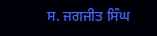ਸ. ਜਗਜੀਤ ਸਿੰਘ